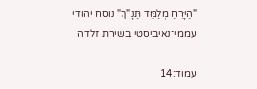"הַיָּרֵחַ מְלַמֵּד תַּנָ"ךְ" נוסח יהודי עממי־נאיביסטי בשירת זלדה

עמוד:14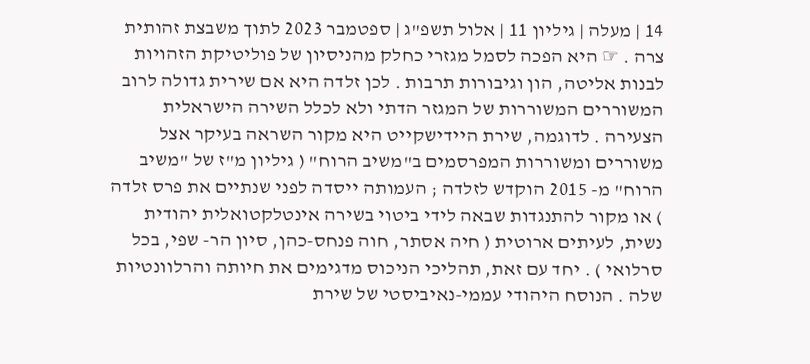14 | מעלה | גיליון 11 | אלול תשפ"ג | ספטמבר 2023 לתוך משבצת זהותית צרה . ☞ היא הפכה לסמל מגזרי כחלק מהניסיון של פוליטיקת הזהויות לבנות אליטה, הון וגיבורות תרבות . לכן זלדה היא אם שירית גדולה לרוב המשוררים המשוררות של המגזר הדתי ולא לכלל השירה הישראלית הצעירה . לדוגמה, שירת היידישקייט היא מקור השראה בעיקר אצל משוררים ומשוררות המפרסמים ב"משיב הרוח" ( גיליון מ"ז של "משיב הרוח" מ- 2015 הוקדש לזלדה ; העמותה ייסדה לפני שנתיים את פרס זלדה ) או מקור להתנגדות שבאה לידי ביטוי בשירה אינטלקטואלית יהודית נשית, לעיתים ארוטית ( חיה אסתר, חוה פנחס-כהן, סיון הר- שפי, בכל סרלואי ) . יחד עם זאת, תהליכי הניכוס מדגימים את חיותה והרלוונטיות שלה . הנוסח היהודי עממי-נאיביסטי של שירת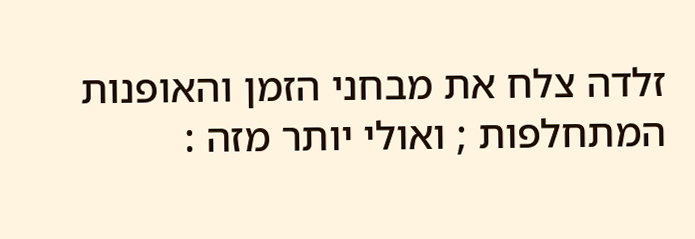זלדה צלח את מבחני הזמן והאופנות המתחלפות ; ואולי יותר מזה :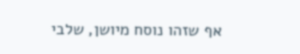אף שזהו נוסח מיושן, שלבי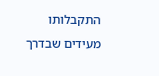התקבלותו מעידים שבדרך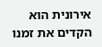אירונית הוא הקדים את זמנו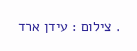. צילום : עידן ארד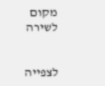מקום לשירה


לצפייה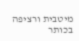מיטבית ורציפה בכותר